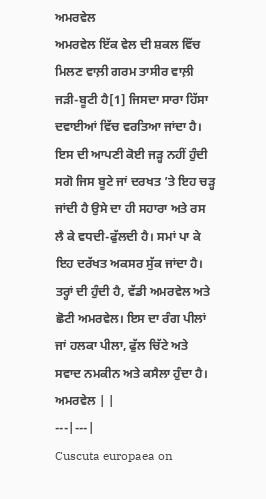ਅਮਰਵੇਲ
ਅਮਰਵੇਲ ਇੱਕ ਵੇਲ ਦੀ ਸ਼ਕਲ ਵਿੱਚ ਮਿਲਣ ਵਾਲ਼ੀ ਗਰਮ ਤਾਸੀਰ ਵਾਲ਼ੀ ਜੜੀ-ਬੂਟੀ ਹੈ[1] ਜਿਸਦਾ ਸਾਰਾ ਹਿੱਸਾ ਦਵਾਈਆਂ ਵਿੱਚ ਵਰਤਿਆ ਜਾਂਦਾ ਹੈ। ਇਸ ਦੀ ਆਪਣੀ ਕੋਈ ਜੜ੍ਹ ਨਹੀਂ ਹੁੰਦੀ ਸਗੋ ਜਿਸ ਬੂਟੇ ਜਾਂ ਦਰਖਤ ’ਤੇ ਇਹ ਚੜ੍ਹ ਜਾਂਦੀ ਹੈ ਉਸੇ ਦਾ ਹੀ ਸਹਾਰਾ ਅਤੇ ਰਸ ਲੈ ਕੇ ਵਧਦੀ-ਫੁੱਲਦੀ ਹੈ। ਸਮਾਂ ਪਾ ਕੇ ਇਹ ਦਰੱਖਤ ਅਕਸਰ ਸੁੱਕ ਜਾਂਦਾ ਹੈ। ਤਰ੍ਹਾਂ ਦੀ ਹੁੰਦੀ ਹੈ, ਵੱਡੀ ਅਮਰਵੇਲ ਅਤੇ ਛੋਟੀ ਅਮਰਵੇਲ। ਇਸ ਦਾ ਰੰਗ ਪੀਲਾਂ ਜਾਂ ਹਲਕਾ ਪੀਲਾ, ਫੁੱਲ ਚਿੱਟੇ ਅਤੇ ਸਵਾਦ ਨਮਕੀਨ ਅਤੇ ਕਸੈਲਾ ਹੁੰਦਾ ਹੈ।
ਅਮਰਵੇਲ | |
---|---|
Cuscuta europaea on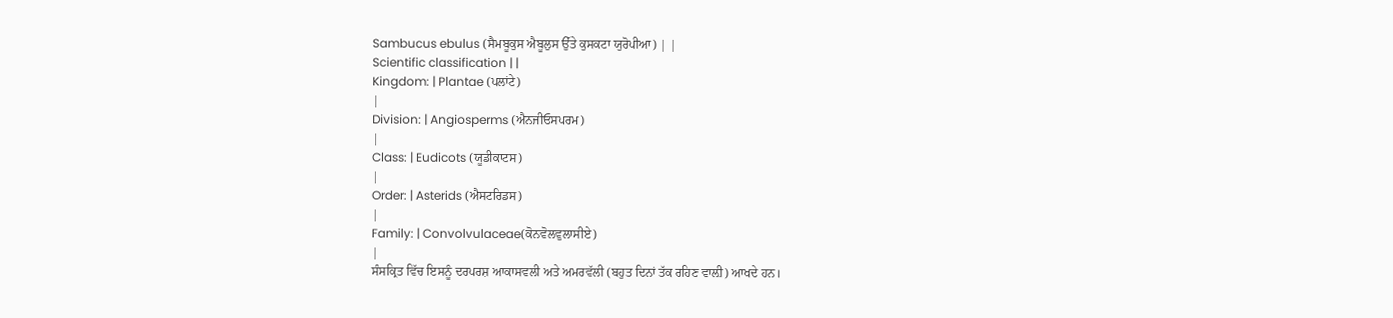Sambucus ebulus (ਸੈਮਬੂਕੁਸ ਐਬੂਲੁਸ ਉੱਤੇ ਕੁਸਕਟਾ ਯੁਰੋਪੀਆ) | |
Scientific classification | |
Kingdom: | Plantae (ਪਲਾਂਟੇ)
|
Division: | Angiosperms (ਐਨਜੀਓਸਪਰਮ)
|
Class: | Eudicots (ਯੂਡੀਕਾਟਸ)
|
Order: | Asterids (ਐਸਟਰਿਡਸ)
|
Family: | Convolvulaceae(ਕੋਨਵੋਲਵੁਲਾਸੀਏ)
|
ਸੰਸਕ੍ਰਿਤ ਵਿੱਚ ਇਸਨੂੰ ਦਰਪਰਸ਼ ਆਕਾਸਵਲੀ ਅਤੇ ਅਮਰਵੱਲੀ (ਬਹੁਤ ਦਿਨਾਂ ਤੱਕ ਰਹਿਣ ਵਾਲ਼ੀ) ਆਖਦੇ ਹਨ।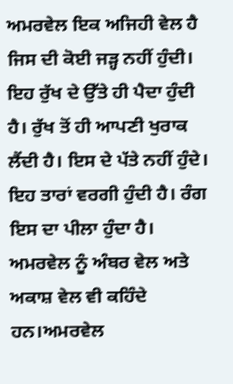ਅਮਰਵੇਲ ਇਕ ਅਜਿਹੀ ਵੇਲ ਹੈ ਜਿਸ ਦੀ ਕੋਈ ਜੜ੍ਹ ਨਹੀਂ ਹੁੰਦੀ। ਇਹ ਰੁੱਖ ਦੇ ਉੱਤੇ ਹੀ ਪੈਦਾ ਹੁੰਦੀ ਹੈ। ਰੁੱਖ ਤੋਂ ਹੀ ਆਪਣੀ ਖੁਰਾਕ ਲੈਂਦੀ ਹੈ। ਇਸ ਦੇ ਪੱਤੇ ਨਹੀਂ ਹੁੰਦੇ। ਇਹ ਤਾਰਾਂ ਵਰਗੀ ਹੁੰਦੀ ਹੈ। ਰੰਗ ਇਸ ਦਾ ਪੀਲਾ ਹੁੰਦਾ ਹੈ। ਅਮਰਵੇਲ ਨੂੰ ਅੰਬਰ ਵੇਲ ਅਤੇ ਅਕਾਸ਼ ਵੇਲ ਵੀ ਕਹਿੰਦੇ ਹਨ।ਅਮਰਵੇਲ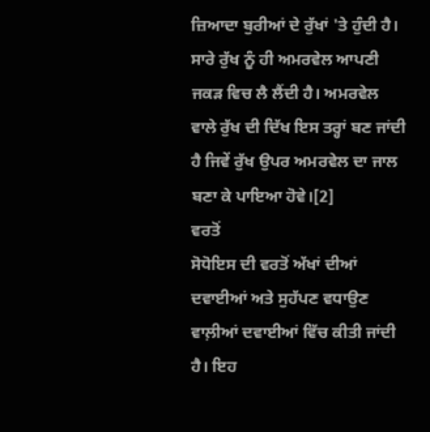ਜ਼ਿਆਦਾ ਬੁਰੀਆਂ ਦੇ ਰੁੱਖਾਂ 'ਤੇ ਹੁੰਦੀ ਹੈ। ਸਾਰੇ ਰੁੱਖ ਨੂੰ ਹੀ ਅਮਰਵੇਲ ਆਪਣੀ ਜਕੜ ਵਿਚ ਲੈ ਲੈਂਦੀ ਹੈ। ਅਮਰਵੇਲ ਵਾਲੇ ਰੁੱਖ ਦੀ ਦਿੱਖ ਇਸ ਤਰ੍ਹਾਂ ਬਣ ਜਾਂਦੀ ਹੈ ਜਿਵੇਂ ਰੁੱਖ ਉਪਰ ਅਮਰਵੇਲ ਦਾ ਜਾਲ ਬਣਾ ਕੇ ਪਾਇਆ ਹੋਵੇ।[2]
ਵਰਤੋਂ
ਸੋਧੋਇਸ ਦੀ ਵਰਤੋਂ ਅੱਖਾਂ ਦੀਆਂ ਦਵਾਈਆਂ ਅਤੇ ਸੁਹੱਪਣ ਵਧਾਉਣ ਵਾਲ਼ੀਆਂ ਦਵਾਈਆਂ ਵਿੱਚ ਕੀਤੀ ਜਾਂਦੀ ਹੈ। ਇਹ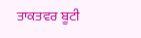ਤਾਕਤਵਰ ਬੂਟੀ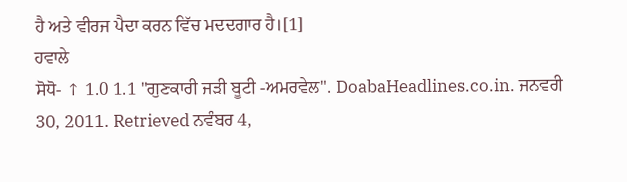ਹੈ ਅਤੇ ਵੀਰਜ ਪੈਦਾ ਕਰਨ ਵਿੱਚ ਮਦਦਗਾਰ ਹੈ।[1]
ਹਵਾਲੇ
ਸੋਧੋ- ↑ 1.0 1.1 "ਗੁਣਕਾਰੀ ਜੜੀ ਬੂਟੀ -ਅਮਰਵੇਲ". DoabaHeadlines.co.in. ਜਨਵਰੀ 30, 2011. Retrieved ਨਵੰਬਰ 4,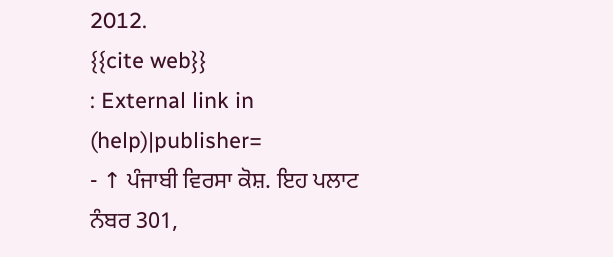2012.
{{cite web}}
: External link in
(help)|publisher=
- ↑ ਪੰਜਾਬੀ ਵਿਰਸਾ ਕੋਸ਼. ਇਹ ਪਲਾਟ ਨੰਬਰ 301,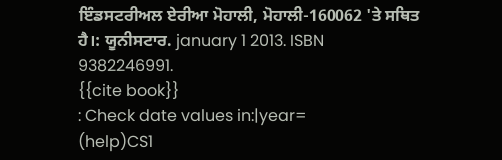ਇੰਡਸਟਰੀਅਲ ਏਰੀਆ ਮੋਹਾਲੀ, ਮੋਹਾਲੀ-160062 'ਤੇ ਸਥਿਤ ਹੈ।: ਯੂਨੀਸਟਾਰ. january 1 2013. ISBN 9382246991.
{{cite book}}
: Check date values in:|year=
(help)CS1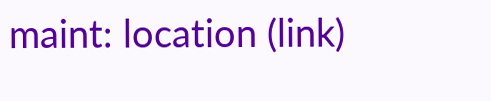maint: location (link)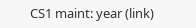CS1 maint: year (link)